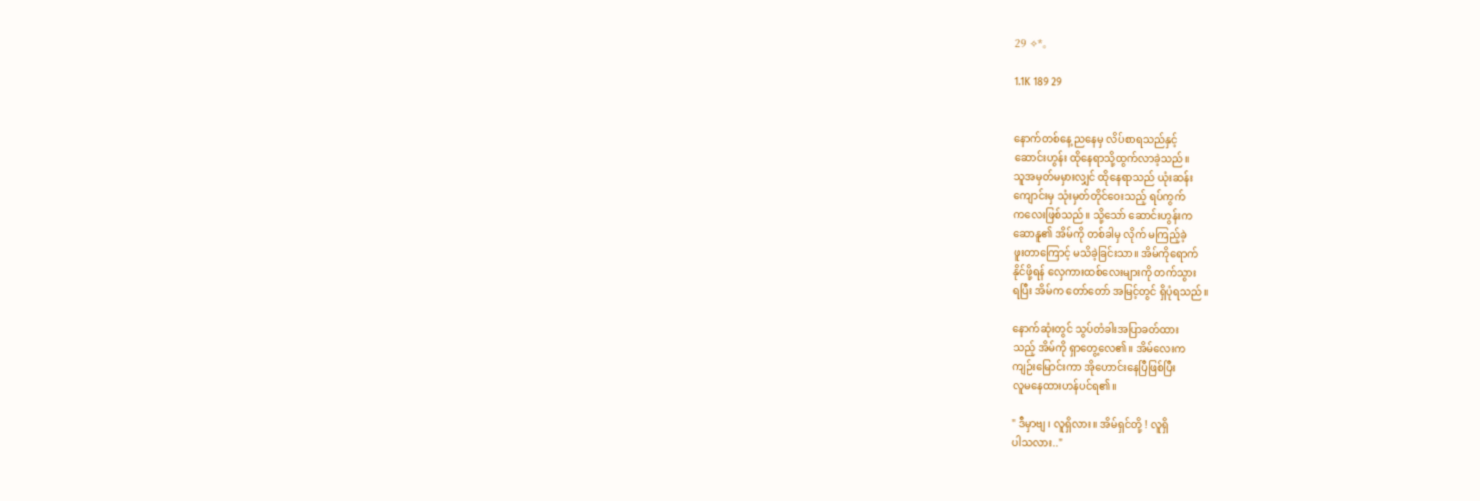29 ✧*。

1.1K 189 29


နောက်တစ်နေ့ ညနေမှ လိပ်စာရသည်နှင့်
ဆောင်းဟွန်း ထိုနေရာသို့ထွက်လာခဲ့သည်။
သူအမှတ်မမှားလျှင် ထိုနေရာသည် ယုံးဆန်း
ကျောင်းမှ သုံးမှတ်တိုင်ဝေးသည့် ‌ရပ်ကွက်
ကလေးဖြစ်သည်။ သို့သော် ဆောင်းဟွန်းက
ဆောနူ၏ အိမ်ကို တစ်ခါမှ လိုက် မကြည့်ခဲ့
ဖူးတာကြောင့် မသိခဲ့ခြင်းသာ။ အိမ်ကိုရောက်
နိုင်ဖို့ရန် လှေကားထစ်လေးများကို တက်သွား
ရပြီး အိမ်က တော်တော် အမြင့်တွင် ရှိပုံရသည်။

နောက်ဆုံး‌တွင် သွပ်တံခါးအပြာခတ်ထား
သည့် အိမ်ကို ရှာတွေ့လေ၏။ အိမ်လေးက
ကျဉ်းမြောင်းကာ အိုဟောင်းနေပြီဖြစ်ပြီး
လူမနေထားဟန်ပင်ရ၏။

" ဒီမှာ‌ဗျ ၊ လူရှိလား။ အိမ်ရှင်တို့ ! လူရှိ
ပါသလား.."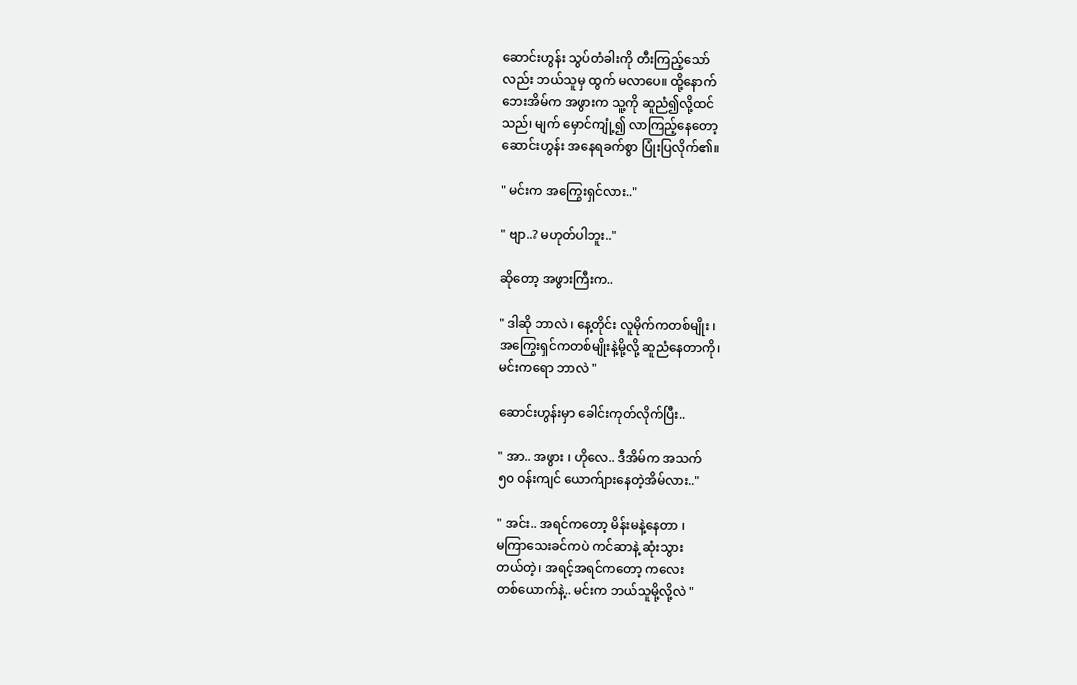ဆောင်းဟွန်း သွပ်တံခါးကို တီးကြည့်သော်
လည်း ဘယ်သူမှ ထွက် မလာပေ။ ထို့နောက်
ဘေးအိမ်က အဖွားက သူ့ကို ဆူညံ၍လို့ထင်
သည်၊ မျက် မှောင်ကျုံ့၍ လာကြည့်နေတော့
ဆောင်းဟွန်း အနေရခက်စွာ ပြုံးပြလိုက်၏။

" မင်းက အကြွေးရှင်လား.."

" ဗျာ..? မဟုတ်ပါဘူး.."

ဆိုတော့ အဖွားကြီးက..

" ဒါဆို ဘာလဲ ၊ နေ့တိုင်း လူမိုက်ကတစ်မျိုး ၊
အကြွေးရှင်ကတစ်မျိုးနဲ့မို့လို့ ဆူညံနေတာကို၊
မင်းကရော ဘာလဲ "

ဆောင်းဟွန်းမှာ ခေါင်းကုတ်လိုက်ပြီး..

" အာ.. အဖွား ၊ ဟိုလေ.. ဒီအိမ်က အသက်
၅၀ ဝန်းကျင် ယောက်ျားနေတဲ့အိမ်လား.."

" အင်း.. အရင်ကတော့ မိန်းမနဲ့နေတာ ၊
မကြာသေးခင်ကပဲ ကင်ဆာနဲ့ ဆုံးသွား
တယ်တဲ့၊ အရင့်အရင်ကတော့ ကလေး
တစ်ယောက်နဲ့.. မင်းက ဘယ်သူမို့လို့လဲ "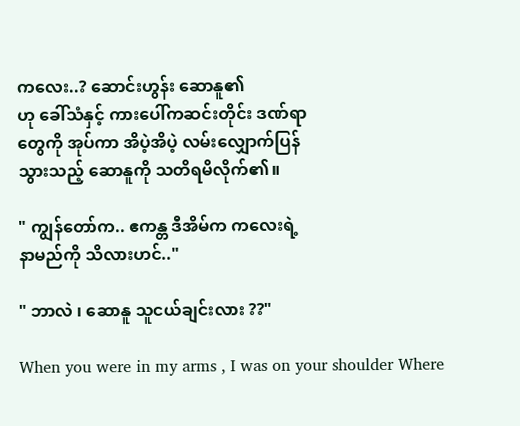ကလေး..? ဆောင်းဟွန်း ဆောနူ၏
ဟု ခေါ်သံနှင့် ကားပေါ်ကဆင်းတိုင်း ဒဏ်ရာ
တွေကို အုပ်ကာ အိပဲ့အိပဲ့ လမ်းလျှောက်ပြန်
သွားသည့် ဆောနူကို သတိရမိလိုက်၏။

" ကျွန်တော်က.. ဧကန္တ ဒီအိမ်က ကလေးရဲ့
နာမည်ကို သိလားဟင်.."

" ဘာလဲ ၊ ဆောနူ သူငယ်ချင်းလား ??"

When you were in my arms , I was on your shoulder Where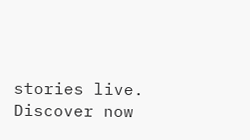stories live. Discover now